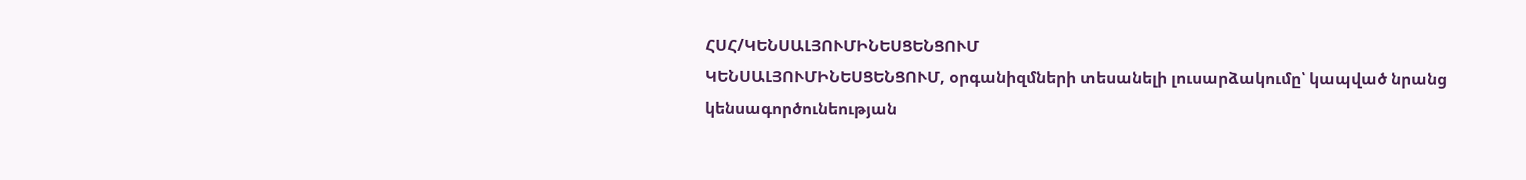ՀՍՀ/ԿԵՆՍԱԼՅՈՒՄԻՆԵՍՑԵՆՑՈՒՄ
ԿԵՆՍԱԼՅՈՒՄԻՆԵՍՑԵՆՑՈՒՄ, օրգանիզմների տեսանելի լուսարձակումը՝ կապված նրանց կենսագործունեության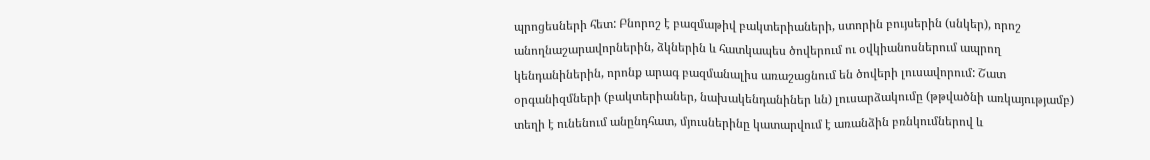պրոցեսների հետ: Բնորոշ է բազմաթիվ բակտերիաների, ստորին բույսերին (սնկեր), որոշ անողնաշարավորներին, ձկներին և հատկապես ծովերում ու օվկիանոսներում ապրող կենդանիներին, որոնք արագ բազմանալիս առաշացնում են ծովերի լուսավորում: Շատ օրգանիզմների (բակտերիաներ, նախակենդանիներ ևն) լուսարձակումը (թթվածնի առկայությամբ) տեղի է ունենում անընդհատ, մյուսներինը կատարվում է առանձին բռնկումներով և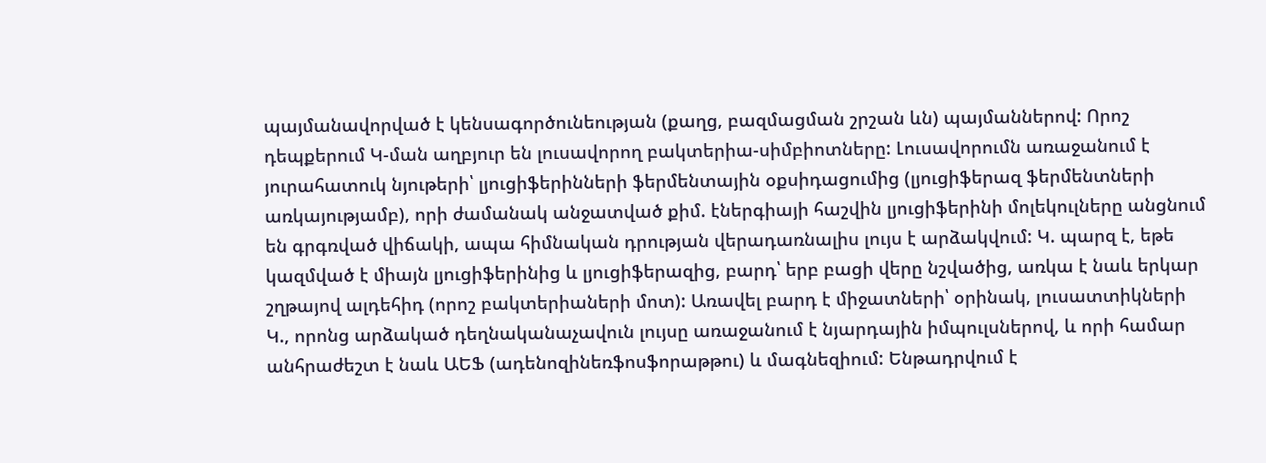պայմանավորված է կենսագործունեության (քաղց, բազմացման շրշան ևն) պայմաններով: Որոշ դեպքերում Կ-ման աղբյուր են լուսավորող բակտերիա-սիմբիոտները: Լուսավորումն առաջանում է յուրահատուկ նյութերի՝ լյուցիֆերինների ֆերմենտային օքսիդացումից (լյուցիֆերազ ֆերմենտների առկայությամբ), որի ժամանակ անջատված քիմ. էներգիայի հաշվին լյուցիֆերինի մոլեկուլները անցնում են գրգռված վիճակի, ապա հիմնական դրության վերադառնալիս լույս է արձակվում: Կ. պարզ է, եթե կազմված է միայն լյուցիֆերինից և լյուցիֆերազից, բարդ՝ երբ բացի վերը նշվածից, առկա է նաև երկար շղթայով ալդեհիդ (որոշ բակտերիաների մոտ): Առավել բարդ է միջատների՝ օրինակ, լուսատտիկների Կ., որոնց արձակած դեղնականաչավուն լույսը առաջանում է նյարդային իմպուլսներով, և որի համար անհրաժեշտ է նաև ԱԵՖ (ադենոզինեռֆոսֆորաթթու) և մագնեզիում: Ենթադրվում է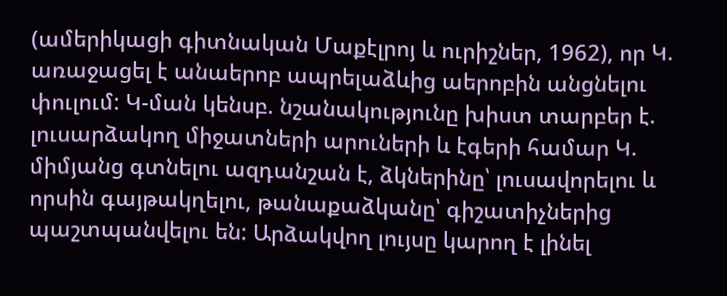(ամերիկացի գիտնական Մաքէլրոյ և ուրիշներ, 1962), որ Կ. առաջացել է անաերոբ ապրելաձևից աերոբին անցնելու փուլում: Կ-ման կենսբ. նշանակությունը խիստ տարբեր է. լուսարձակող միջատների արուների և էգերի համար Կ. միմյանց գտնելու ազդանշան է, ձկներինը՝ լուսավորելու և որսին գայթակղելու, թանաքաձկանը՝ գիշատիչներից պաշտպանվելու են: Արձակվող լույսը կարող է լինել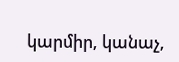կարմիր, կանաչ,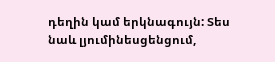դեղին կամ երկնագույն: Տես նաև լյումինեսցենցում,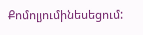Քոմոլյումինեսեցում: